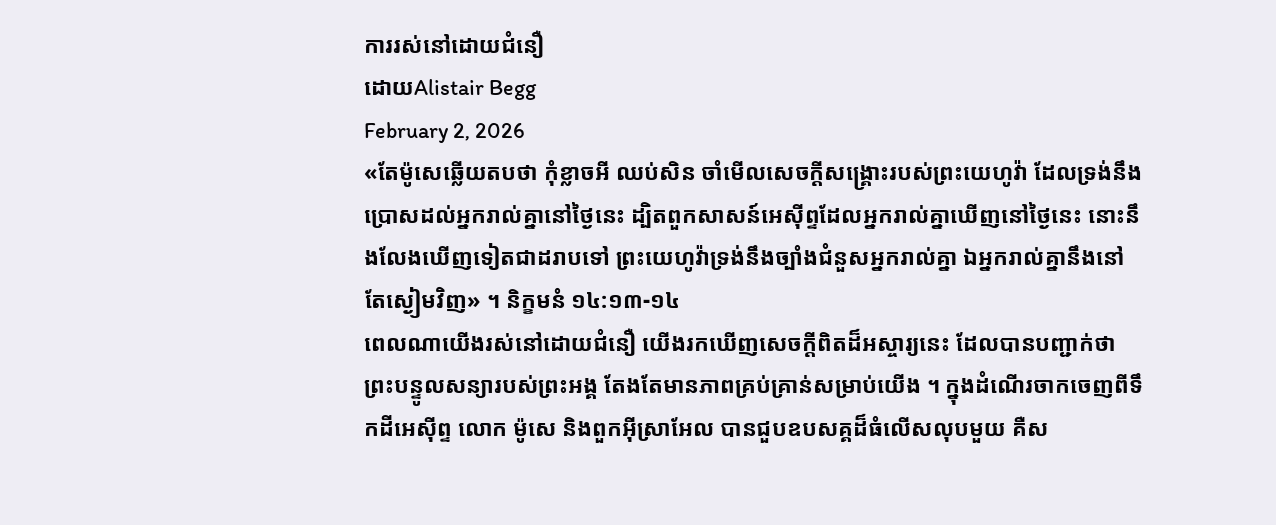ការរស់នៅដោយជំនឿ
ដោយAlistair Begg
February 2, 2026
«តែម៉ូសេឆ្លើយតបថា កុំខ្លាចអី ឈប់សិន ចាំមើលសេចក្ដីសង្គ្រោះរបស់ព្រះយេហូវ៉ា ដែលទ្រង់នឹងប្រោសដល់អ្នករាល់គ្នានៅថ្ងៃនេះ ដ្បិតពួកសាសន៍អេស៊ីព្ទដែលអ្នករាល់គ្នាឃើញនៅថ្ងៃនេះ នោះនឹងលែងឃើញទៀតជាដរាបទៅ ព្រះយេហូវ៉ាទ្រង់នឹងច្បាំងជំនួសអ្នករាល់គ្នា ឯអ្នករាល់គ្នានឹងនៅតែស្ងៀមវិញ» ។ និក្ខមនំ ១៤:១៣-១៤
ពេលណាយើងរស់នៅដោយជំនឿ យើងរកឃើញសេចក្តីពិតដ៏អស្ចារ្យនេះ ដែលបានបញ្ជាក់ថា ព្រះបន្ទូលសន្យារបស់ព្រះអង្គ តែងតែមានភាពគ្រប់គ្រាន់សម្រាប់យើង ។ ក្នុងដំណើរចាកចេញពីទឹកដីអេស៊ីព្ទ លោក ម៉ូសេ និងពួកអ៊ីស្រាអែល បានជួបឧបសគ្គដ៏ធំលើសលុបមួយ គឺស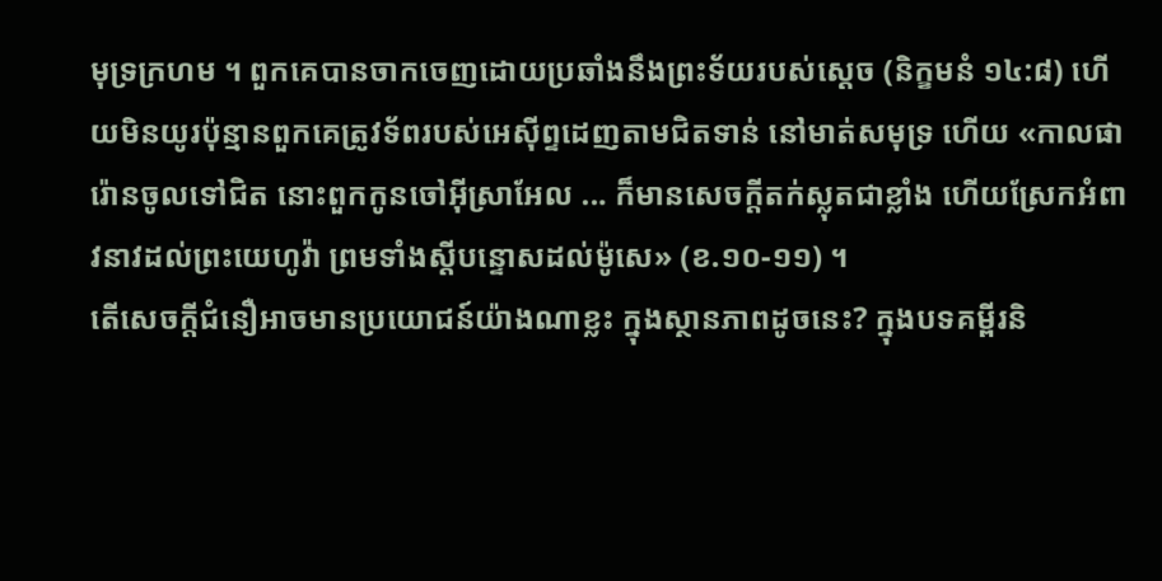មុទ្រក្រហម ។ ពួកគេបានចាកចេញដោយប្រឆាំងនឹងព្រះទ័យរបស់ស្តេច (និក្ខមនំ ១៤:៨) ហើយមិនយូរប៉ុន្មានពួកគេត្រូវទ័ពរបស់អេស៊ីព្ទដេញតាមជិតទាន់ នៅមាត់សមុទ្រ ហើយ «កាលផារ៉ោនចូលទៅជិត នោះពួកកូនចៅអ៊ីស្រាអែល ... ក៏មានសេចក្ដីតក់ស្លុតជាខ្លាំង ហើយស្រែកអំពាវនាវដល់ព្រះយេហូវ៉ា ព្រមទាំងស្ដីបន្ទោសដល់ម៉ូសេ» (ខ.១០-១១) ។
តើសេចក្តីជំនឿអាចមានប្រយោជន៍យ៉ាងណាខ្លះ ក្នុងស្ថានភាពដូចនេះ? ក្នុងបទគម្ពីរនិ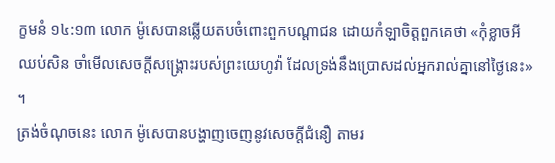ក្ខមនំ ១៤:១៣ លោក ម៉ូសេបានឆ្លើយតបចំពោះពួកបណ្តាជន ដោយកំឡាចិត្តពួកគេថា «កុំខ្លាចអី ឈប់សិន ចាំមើលសេចក្ដីសង្គ្រោះរបស់ព្រះយេហូវ៉ា ដែលទ្រង់នឹងប្រោសដល់អ្នករាល់គ្នានៅថ្ងៃនេះ» ។
ត្រង់ចំណុចនេះ លោក ម៉ូសេបានបង្ហាញចេញនូវសេចក្តីជំនឿ តាមរ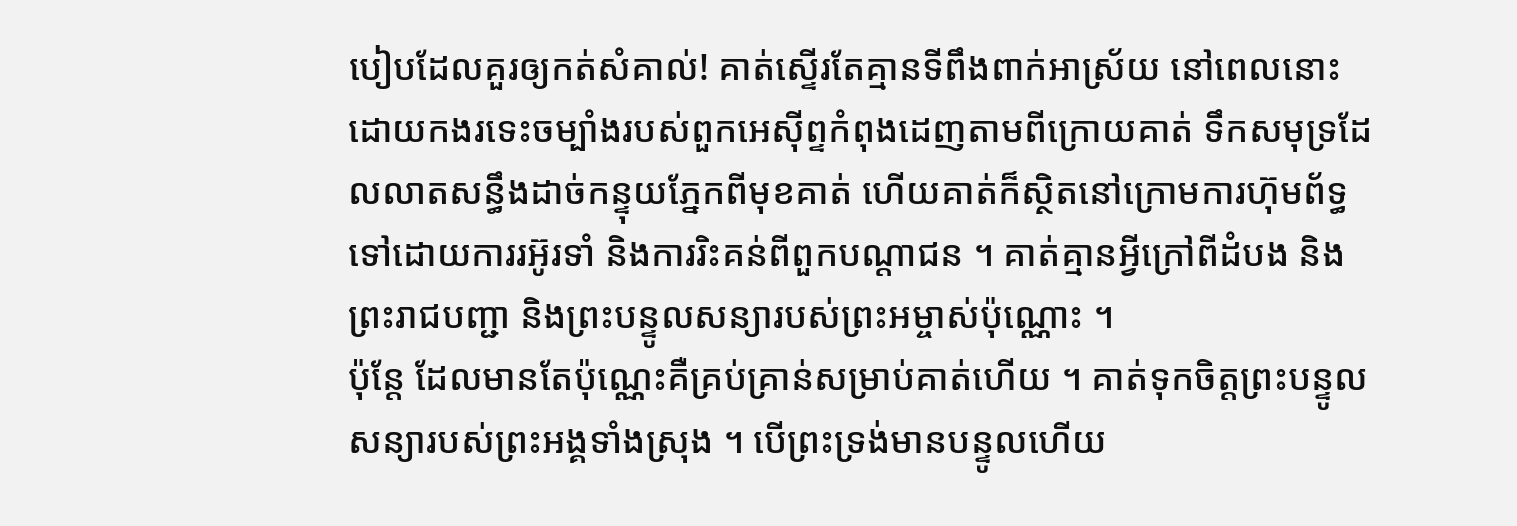បៀបដែលគួរឲ្យកត់សំគាល់! គាត់ស្ទើរតែគ្មានទីពឹងពាក់អាស្រ័យ នៅពេលនោះ ដោយកងរទេះចម្បាំងរបស់ពួកអេស៊ីព្ទកំពុងដេញតាមពីក្រោយគាត់ ទឹកសមុទ្រដែលលាតសន្ធឹងដាច់កន្ទុយភ្នែកពីមុខគាត់ ហើយគាត់ក៏ស្ថិតនៅក្រោមការហ៊ុមព័ទ្ធ ទៅដោយការរអ៊ូរទាំ និងការរិះគន់ពីពួកបណ្តាជន ។ គាត់គ្មានអ្វីក្រៅពីដំបង និងព្រះរាជបញ្ជា និងព្រះបន្ទូលសន្យារបស់ព្រះអម្ចាស់ប៉ុណ្ណោះ ។
ប៉ុន្តែ ដែលមានតែប៉ុណ្ណេះគឺគ្រប់គ្រាន់សម្រាប់គាត់ហើយ ។ គាត់ទុកចិត្តព្រះបន្ទូលសន្យារបស់ព្រះអង្គទាំងស្រុង ។ បើព្រះទ្រង់មានបន្ទូលហើយ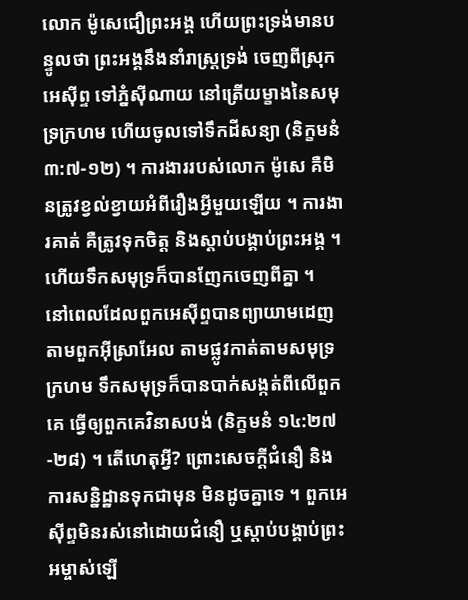លោក ម៉ូសេជឿព្រះអង្គ ហើយព្រះទ្រង់មានបន្ទូលថា ព្រះអង្គនឹងនាំរាស្រ្តទ្រង់ ចេញពីស្រុកអេស៊ីព្ទ ទៅភ្នំស៊ីណាយ នៅត្រើយម្ខាងនៃសមុទ្រក្រហម ហើយចូលទៅទឹកដីសន្យា (និក្ខមនំ ៣:៧-១២) ។ ការងាររបស់លោក ម៉ូសេ គឺមិនត្រូវខ្វល់ខ្វាយអំពីរឿងអ្វីមួយឡើយ ។ ការងារគាត់ គឺត្រូវទុកចិត្ត និងស្តាប់បង្គាប់ព្រះអង្គ ។
ហើយទឹកសមុទ្រក៏បានញែកចេញពីគ្នា ។
នៅពេលដែលពួកអេស៊ីព្ទបានព្យាយាមដេញតាមពួកអ៊ីស្រាអែល តាមផ្លូវកាត់តាមសមុទ្រក្រហម ទឹកសមុទ្រក៏បានបាក់សង្កត់ពីលើពួកគេ ធ្វើឲ្យពួកគេវិនាសបង់ (និក្ខមនំ ១៤:២៧-២៨) ។ តើហេតុអ្វី? ព្រោះសេចក្តីជំនឿ និងការសន្និដ្ឋានទុកជាមុន មិនដូចគ្នាទេ ។ ពួកអេស៊ីព្ទមិនរស់នៅដោយជំនឿ ឬស្តាប់បង្គាប់ព្រះអម្ចាស់ឡើ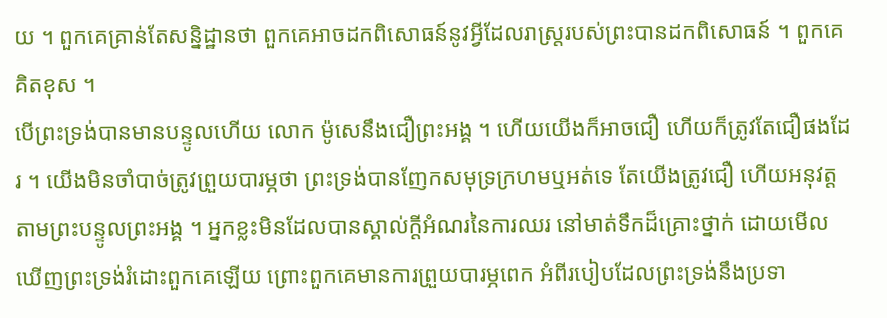យ ។ ពួកគេគ្រាន់តែសន្និដ្ឋានថា ពួកគេអាចដកពិសោធន៍នូវអ្វីដែលរាស្រ្តរបស់ព្រះបានដកពិសោធន៍ ។ ពួកគេគិតខុស ។
បើព្រះទ្រង់បានមានបន្ទូលហើយ លោក ម៉ូសេនឹងជឿព្រះអង្គ ។ ហើយយើងក៏អាចជឿ ហើយក៏ត្រូវតែជឿផងដែរ ។ យើងមិនចាំបាច់ត្រូវព្រួយបារម្ភថា ព្រះទ្រង់បានញែកសមុទ្រក្រហមឬអត់ទេ តែយើងត្រូវជឿ ហើយអនុវត្តតាមព្រះបន្ទូលព្រះអង្គ ។ អ្នកខ្លះមិនដែលបានស្គាល់ក្តីអំណរនៃការឈរ នៅមាត់ទឹកដ៏គ្រោះថ្នាក់ ដោយមើលឃើញព្រះទ្រង់រំដោះពួកគេឡើយ ព្រោះពួកគេមានការព្រួយបារម្ភពេក អំពីរបៀបដែលព្រះទ្រង់នឹងប្រទា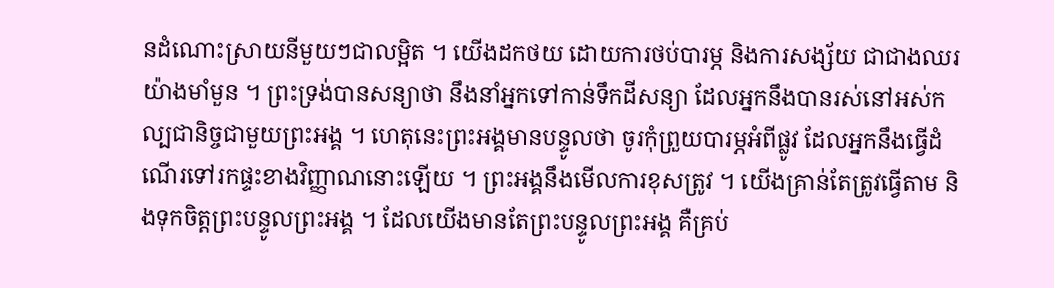នដំណោះស្រាយនីមួយៗជាលម្អិត ។ យើងដកថយ ដោយការថប់បារម្ភ និងការសង្ស័យ ជាជាងឈរយ៉ាងមាំមួន ។ ព្រះទ្រង់បានសន្យាថា នឹងនាំអ្នកទៅកាន់ទឹកដីសន្យា ដែលអ្នកនឹងបានរស់នៅអស់កល្បជានិច្ចជាមួយព្រះអង្គ ។ ហេតុនេះព្រះអង្គមានបន្ទូលថា ចូរកុំព្រួយបារម្ភអំពីផ្លូវ ដែលអ្នកនឹងធ្វើដំណើរទៅរកផ្ទះខាងវិញ្ញាណនោះឡើយ ។ ព្រះអង្គនឹងមើលការខុសត្រូវ ។ យើងគ្រាន់តែត្រូវធ្វើតាម និងទុកចិត្តព្រះបន្ទូលព្រះអង្គ ។ ដែលយើងមានតែព្រះបន្ទូលព្រះអង្គ គឺគ្រប់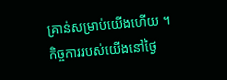គ្រាន់សម្រាប់យើងហើយ ។ កិច្ចការរបស់យើងនៅថ្ងៃ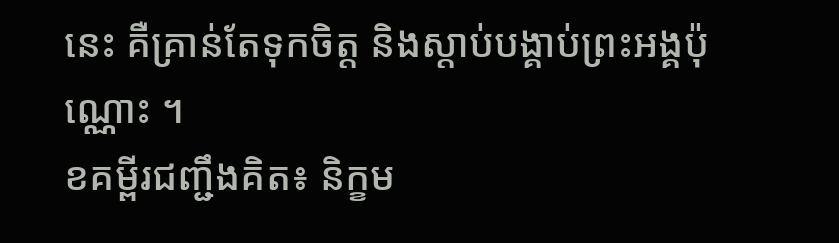នេះ គឺគ្រាន់តែទុកចិត្ត និងស្តាប់បង្គាប់ព្រះអង្គប៉ុណ្ណោះ ។
ខគម្ពីរជញ្ជឹងគិត៖ និក្ខម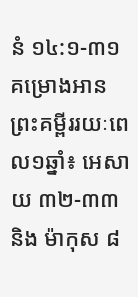នំ ១៤:១-៣១
គម្រោងអានព្រះគម្ពីររយៈពេល១ឆ្នាំ៖ អេសាយ ៣២-៣៣ និង ម៉ាកុស ៨